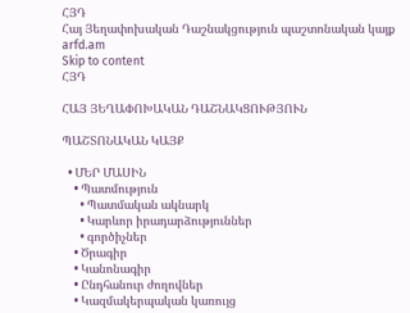ՀՅԴ
Հայ Յեղափոխական Դաշնակցություն պաշտոնական կայք arfd.am
Skip to content
ՀՅԴ

ՀԱՅ ՅԵՂԱՓՈԽԱԿԱՆ ԴԱՇՆԱԿՑՈՒԹՅՈՒՆ

ՊԱՇՏՈՆԱԿԱՆ ԿԱՅՔ

  • ՄԵՐ ՄԱՍԻՆ
    • Պատմություն
      • Պատմական ակնարկ
      • Կարևոր իրադարձություններ
      • գործիչներ
    • Ծրագիր
    • Կանոնագիր
    • Ընդհանուր ժողովներ
    • Կազմակերպական կառույց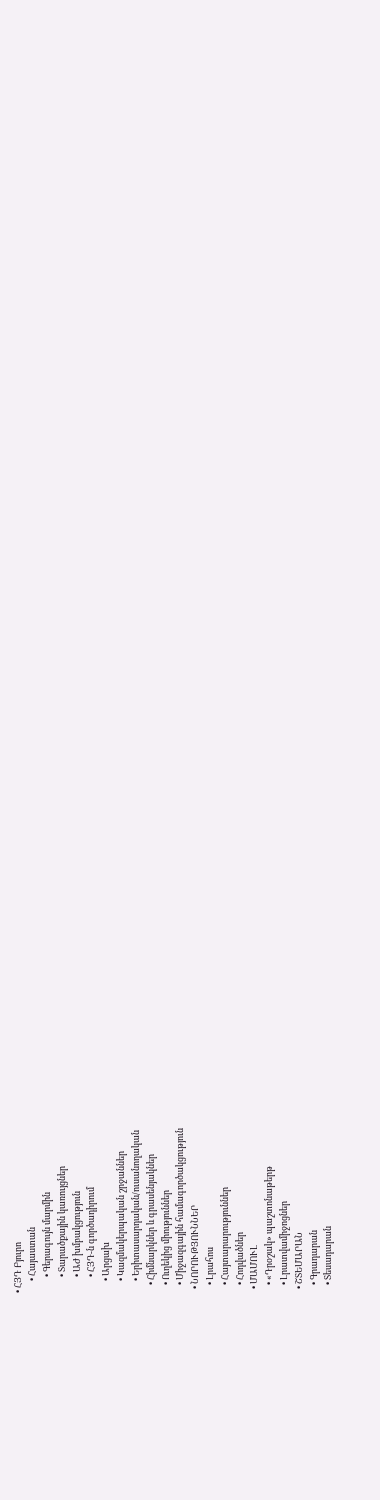• ՀՅԴ Բյուրո
      • Հայաստան
        • Գերագույն մարմին
        • Տարածքային կառույցներ
        • ԱԺ խմբակցություն
        • ՀՅԴ-ն գործադիրում
      • Արցախ
      • Կազմակերպական շրջաններ
      • Երիտասարդական/ուսանողական
    • Հիմնարկներ և գրասենյակներ
    • Ուղեկից միություններ
    • Միջազգային համագործակցություն
  • ՆՈՐՈՒԹՅՈՒՆՆԵՐ
    • Լրահոս
    • Հայտարարություններ
    • Հոդվածներ
  • ՄԱՄՈՒԼ
    • «Դրօշակ» պաշտոնաթերթ
    • Լրատվամիջոցներ
  • ՇՏԵՄԱՐԱՆ
    • Գրադարան
    • Տեսադարան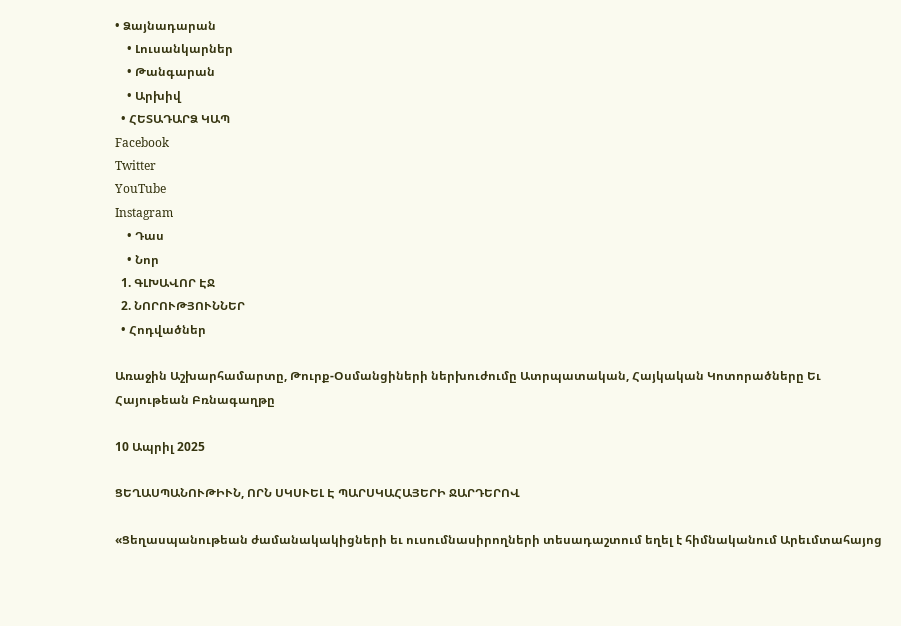• Ձայնադարան
    • Լուսանկարներ
    • Թանգարան
    • Արխիվ
  • ՀԵՏԱԴԱՐՁ ԿԱՊ
Facebook
Twitter
YouTube
Instagram
    • Դաս
    • Նոր
  1. ԳԼԽԱՎՈՐ ԷՋ
  2. ՆՈՐՈՒԹՅՈՒՆՆԵՐ
  • Հոդվածներ

Առաջին Աշխարհամարտը, Թուրք-Օսմանցիների ներխուժումը Ատրպատական, Հայկական Կոտորածները Եւ Հայութեան Բռնագաղթը

10 Ապրիլ 2025

ՑԵՂԱՍՊԱՆՈՒԹԻՒՆ, ՈՐՆ ՍԿՍՒԵԼ Է ՊԱՐՍԿԱՀԱՅԵՐԻ ՋԱՐԴԵՐՈՎ

«Ցեղասպանութեան ժամանակակիցների եւ ուսումնասիրողների տեսադաշտում եղել է հիմնականում Արեւմտահայոց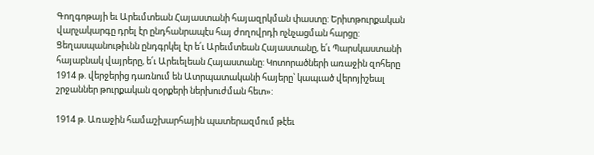Գողգոթայի եւ Արեւմտեան Հայաստանի հայազրկման փաստը: Երիտթուրքական վարչակարգը դրել էր ընդհանրապէս հայ ժողովրդի ոչնչացման հարցը: Ցեղասպանութիւնն ընդգրկել էր ե՛ւ Արեւմտեան Հայաստանը, ե՛ւ Պարսկաստանի հայաբնակ վայրերը, ե՛ւ Արեւելեան Հայաստանը: Կոտորածների առաջին զոհերը 1914 թ. վերջերից դառնում են Ատրպատականի հայերը՝ կապւած վերոյիշեալ շրջաններ թուրքական զօրքերի ներխուժման հետ»:

1914 թ. Առաջին համաշխարհային պատերազմում թէեւ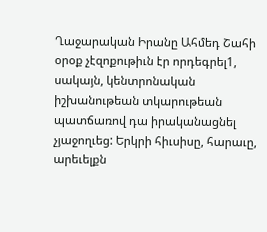Ղաջարական Իրանը Ահմեդ Շահի օրօք չէզոքութիւն էր որդեգրել1, սակայն, կենտրոնական իշխանութեան տկարութեան պատճառով դա իրականացնել չյաջողւեց: Երկրի հիւսիսը, հարաւը, արեւելքն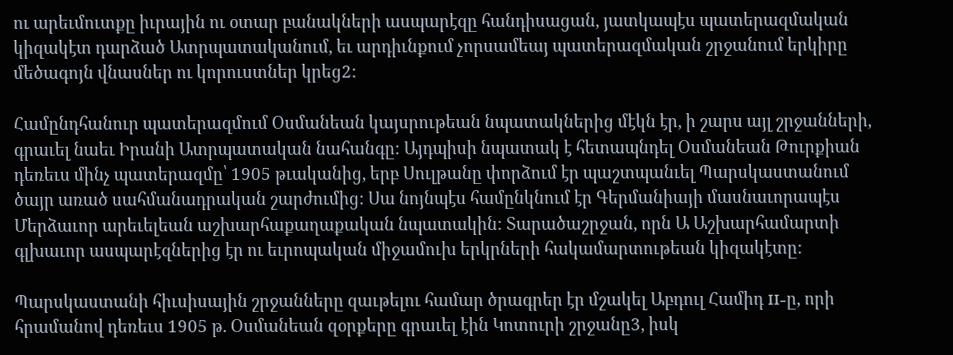ու արեւմուտքը իւրային ու օտար բանակների ասպարէզը հանդիսացան, յատկապէս պատերազմական կիզակէտ դարձած Ատրպատականում, եւ արդիւնքում չորսամեայ պատերազմական շրջանում երկիրը մեծագոյն վնասներ ու կորուստներ կրեց2:

Համընդհանուր պատերազմում Օսմանեան կայսրութեան նպատակներից մէկն էր, ի շարս այլ շրջանների, գրաւել նաեւ Իրանի Ատրպատական նահանգը: Այդպիսի նպատակ է հետապնդել Օսմանեան Թուրքիան դեռեւս մինչ պատերազմը՝ 1905 թւականից, երբ Սուլթանը փորձում էր պաշտպանւել Պարսկաստանում ծայր առած սահմանադրական շարժումից: Սա նոյնպէս համընկնում էր Գերմանիայի մասնաւորապէս Մերձաւոր արեւելեան աշխարհաքաղաքական նպատակին: Տարածաշրջան, որն Ա Աշխարհամարտի գլխաւոր ասպարէզներից էր ու եւրոպական միջամուխ երկրների հակամարտութեան կիզակէտը:

Պարսկաստանի հիւսիսային շրջանները զաւթելու համար ծրագրեր էր մշակել Աբդուլ Համիդ II-ը, որի հրամանով դեռեւս 1905 թ. Օսմանեան զօրքերը գրաւել էին Կոտուրի շրջանը3, իսկ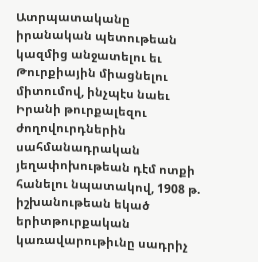Ատրպատականը իրանական պետութեան կազմից անջատելու եւ Թուրքիային միացնելու միտումով, ինչպէս նաեւ Իրանի թուրքալեզու ժողովուրդներին սահմանադրական յեղափոխութեան դէմ ոտքի հանելու նպատակով, 1908 թ. իշխանութեան եկած երիտթուրքական կառավարութիւնը սադրիչ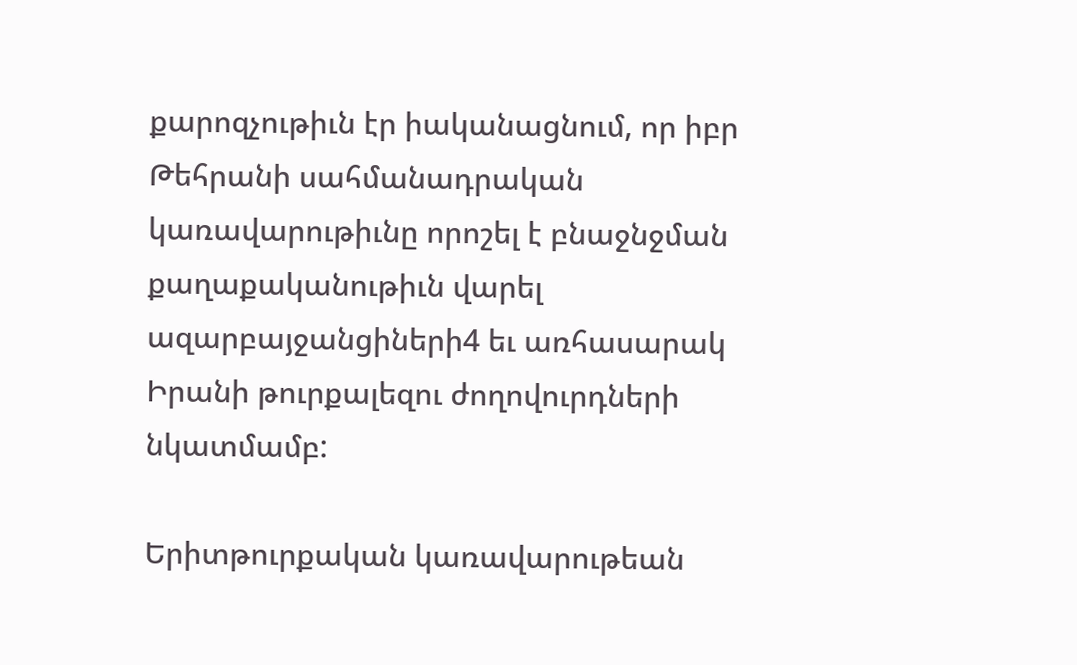քարոզչութիւն էր իականացնում, որ իբր Թեհրանի սահմանադրական կառավարութիւնը որոշել է բնաջնջման քաղաքականութիւն վարել ազարբայջանցիների4 եւ առհասարակ Իրանի թուրքալեզու ժողովուրդների նկատմամբ:

Երիտթուրքական կառավարութեան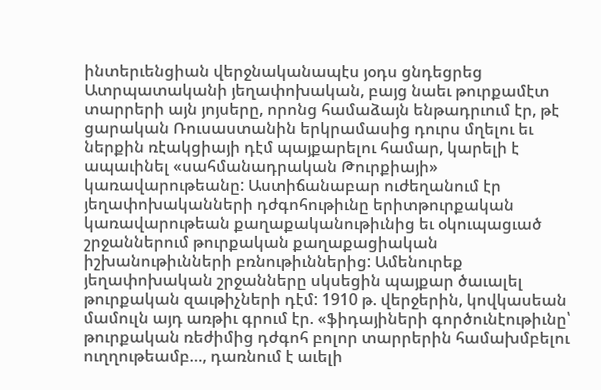ինտերւենցիան վերջնականապէս յօդս ցնդեցրեց Ատրպատականի յեղափոխական, բայց նաեւ թուրքամէտ տարրերի այն յոյսերը, որոնց համաձայն ենթադրւում էր, թէ ցարական Ռուսաստանին երկրամասից դուրս մղելու եւ ներքին ռէակցիայի դէմ պայքարելու համար, կարելի է ապաւինել «սահմանադրական Թուրքիայի» կառավարութեանը: Աստիճանաբար ուժեղանում էր յեղափոխականների դժգոհութիւնը երիտթուրքական կառավարութեան քաղաքականութիւնից եւ օկուպացւած շրջաններում թուրքական քաղաքացիական իշխանութիւնների բռնութիւններից: Ամենուրեք յեղափոխական շրջանները սկսեցին պայքար ծաւալել թուրքական զաւթիչների դէմ: 1910 թ. վերջերին, կովկասեան մամուլն այդ առթիւ գրում էր. «ֆիդայիների գործունէութիւնը՝ թուրքական ռեժիմից դժգոհ բոլոր տարրերին համախմբելու ուղղութեամբ…, դառնում է աւելի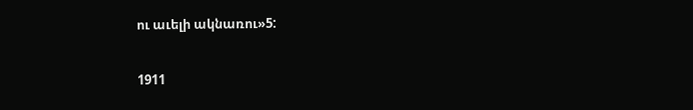ու աւելի ակնառու»5:

1911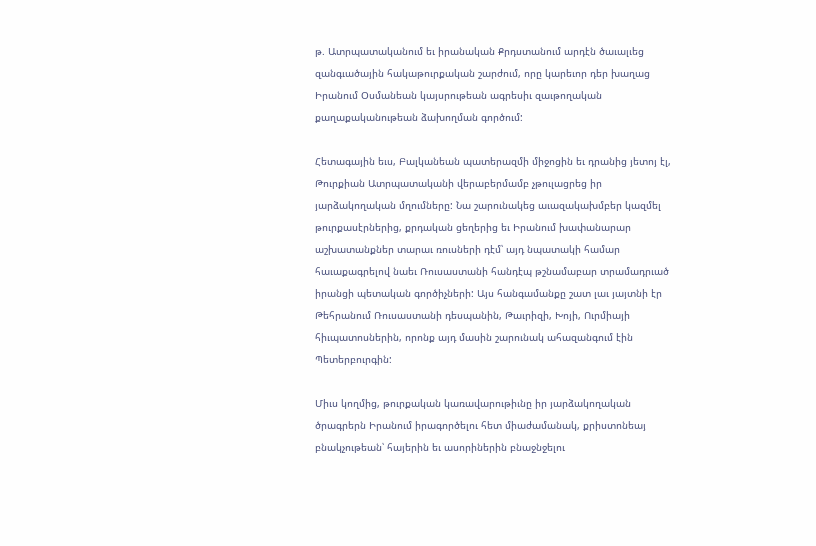թ. Ատրպատականում եւ իրանական Քրդստանում արդէն ծաւալւեց զանգւածային հակաթուրքական շարժում, որը կարեւոր դեր խաղաց Իրանում Օսմանեան կայսրութեան ագրեսիւ զաւթողական քաղաքականութեան ձախողման գործում:

Հետագային եւս, Բալկանեան պատերազմի միջոցին եւ դրանից յետոյ էլ, Թուրքիան Ատրպատականի վերաբերմամբ չթուլացրեց իր յարձակողական մղումները: Նա շարունակեց աւազակախմբեր կազմել թուրքասէրներից, քրդական ցեղերից եւ Իրանում խափանարար աշխատանքներ տարաւ ռուսների դէմ՝ այդ նպատակի համար հաւաքագրելով նաեւ Ռուսաստանի հանդէպ թշնամաբար տրամադրւած իրանցի պետական գործիչների: Այս հանգամանքը շատ լաւ յայտնի էր Թեհրանում Ռուսաստանի դեսպանին, Թաւրիզի, Խոյի, Ուրմիայի հիւպատոսներին, որոնք այդ մասին շարունակ ահազանգում էին Պետերբուրգին:

Միւս կողմից, թուրքական կառավարութիւնը իր յարձակողական ծրագրերն Իրանում իրագործելու հետ միաժամանակ, քրիստոնեայ բնակչութեան՝ հայերին եւ ասորիներին բնաջնջելու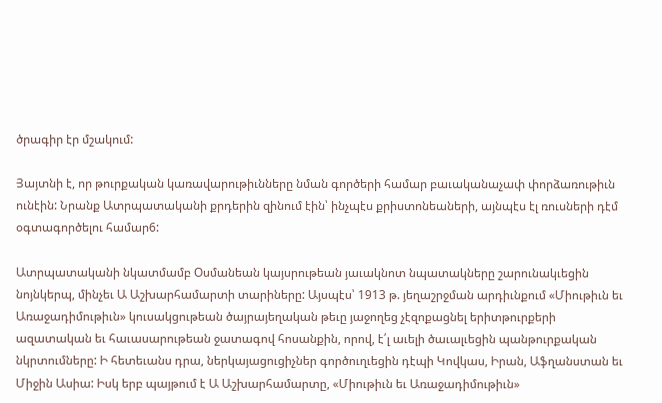ծրագիր էր մշակում:

Յայտնի է, որ թուրքական կառավարութիւնները նման գործերի համար բաւականաչափ փորձառութիւն ունէին: Նրանք Ատրպատականի քրդերին զինում էին՝ ինչպէս քրիստոնեաների, այնպէս էլ ռուսների դէմ օգտագործելու համար6:

Ատրպատականի նկատմամբ Օսմանեան կայսրութեան յաւակնոտ նպատակները շարունակւեցին նոյնկերպ, մինչեւ Ա Աշխարհամարտի տարիները: Այսպէս՝ 1913 թ. յեղաշրջման արդիւնքում «Միութիւն եւ Առաջադիմութիւն» կուսակցութեան ծայրայեղական թեւը յաջողեց չէզոքացնել երիտթուրքերի ազատական եւ հաւասարութեան ջատագով հոսանքին, որով, է՛լ աւելի ծաւալւեցին պանթուրքական նկրտումները: Ի հետեւանս դրա, ներկայացուցիչներ գործուղւեցին դէպի Կովկաս, Իրան, Աֆղանստան եւ Միջին Ասիա: Իսկ երբ պայթում է Ա Աշխարհամարտը, «Միութիւն եւ Առաջադիմութիւն»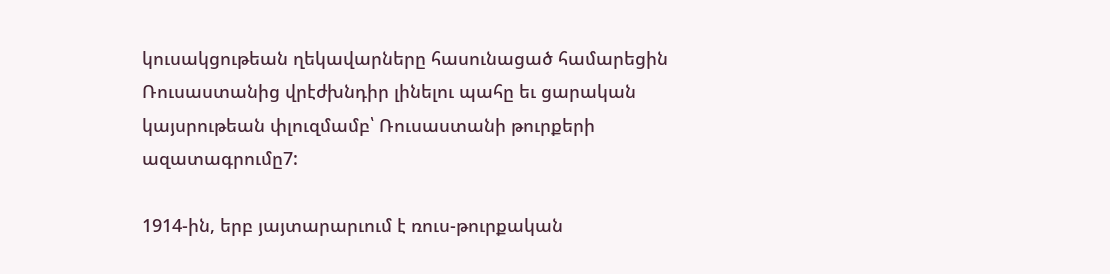կուսակցութեան ղեկավարները հասունացած համարեցին Ռուսաստանից վրէժխնդիր լինելու պահը եւ ցարական կայսրութեան փլուզմամբ՝ Ռուսաստանի թուրքերի ազատագրումը7:

1914-ին, երբ յայտարարւում է ռուս-թուրքական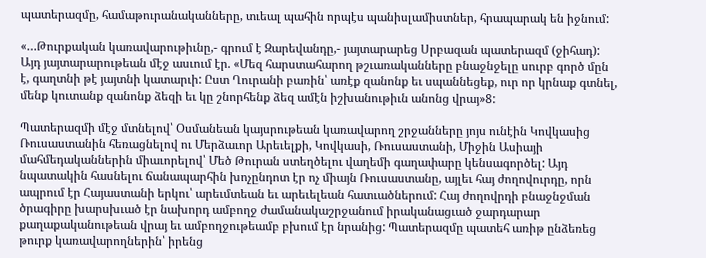պատերազմը, համաթուրանականները, տւեալ պահին որպէս պանիսլամիստներ, հրապարակ են իջնում:

«…Թուրքական կառավարութիւնը,- գրում է Զարեվանդը,- յայտարարեց Սրբազան պատերազմ (ջիհադ): Այդ յայտարարութեան մէջ ասւում էր. «Մեզ հարստահարող թշւառականները բնաջնջելը սուրբ գործ մըն է, գաղտնի թէ յայտնի կատարւի: Ըստ Ղուրանի բառին՝ առէք զանոնք եւ սպաննեցեք, ուր որ կրնաք գտնել, մենք կուտանք զանոնք ձեզի եւ կը շնորհենք ձեզ ամէն իշխանութիւն անոնց վրայ»8:

Պատերազմի մէջ մտնելով՝ Օսմանեան կայսրութեան կառավարող շրջանները յոյս ունէին Կովկասից Ռուսաստանին հեռացնելով ու Մերձաւոր Արեւելքի, Կովկասի, Ռուսաստանի, Միջին Ասիայի մահմեդականներին միաւորելով՝ Մեծ Թուրան ստեղծելու վաղեմի գաղափարը կենսագործել: Այդ նպատակին հասնելու ճանապարհին խոչընդոտ էր ոչ միայն Ռուսաստանը, այլեւ հայ ժողովուրդը, որն ապրում էր Հայաստանի երկու՝ արեւմտեան եւ արեւելեան հատւածներում: Հայ ժողովրդի բնաջնջման ծրագիրը խարսխւած էր նախորդ ամբողջ ժամանակաշրջանում իրականացւած ջարդարար քաղաքականութեան վրայ եւ ամբողջութեամբ բխում էր նրանից: Պատերազմը պատեհ առիթ ընձեռեց թուրք կառավարողներին՝ իրենց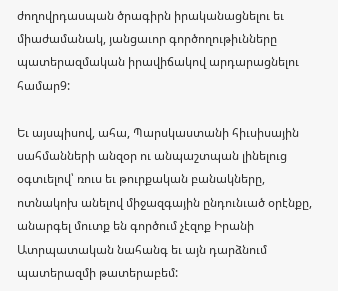ժողովրդասպան ծրագիրն իրականացնելու եւ միաժամանակ, յանցաւոր գործողութիւնները պատերազմական իրավիճակով արդարացնելու համար9:

Եւ այսպիսով, ահա, Պարսկաստանի հիւսիսային սահմանների անզօր ու անպաշտպան լինելուց օգտւելով՝ ռուս եւ թուրքական բանակները, ոտնակոխ անելով միջազգային ընդունւած օրէնքը, անարգել մուտք են գործում չէզոք Իրանի Ատրպատական նահանգ եւ այն դարձնում պատերազմի թատերաբեմ: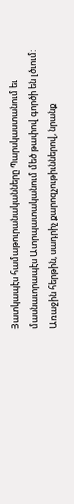Յատկապէս համաթուրանականները Պարսկաստանում եւ մասնաւորապէս Ատրպատականում մեծ թափով գործի են լծւում: Առաջին հերթին, սադրիչ քարոզչութիւններով, նրանք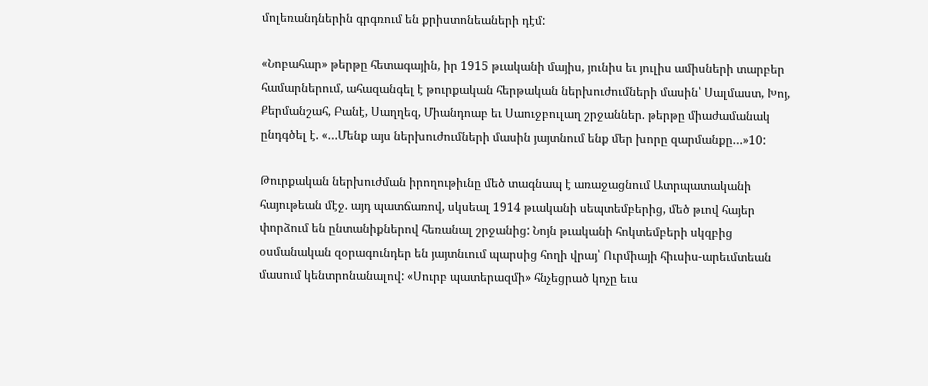մոլեռանդներին գրգռում են քրիստոնեաների դէմ:

«Նոբահար» թերթը հետագային, իր 1915 թւականի մայիս, յունիս եւ յուլիս ամիսների տարբեր համարներում, ահազանգել է թուրքական հերթական ներխուժումների մասին՝ Սալմաստ, Խոյ, Քերմանշահ, Բանէ, Սաղղեզ, Միանդոաբ եւ Սաուջբուլաղ շրջաններ. թերթը միաժամանակ ընդգծել է. «…Մենք այս ներխուժումների մասին յայտնում ենք մեր խորը զարմանքը…»10:

Թուրքական ներխուժման իրողութիւնը մեծ տագնապ է առաջացնում Ատրպատականի հայութեան մէջ. այդ պատճառով, սկսեալ 1914 թւականի սեպտեմբերից, մեծ թւով հայեր փորձում են ընտանիքներով հեռանալ շրջանից: Նոյն թւականի հոկտեմբերի սկզբից օսմանական զօրագունդեր են յայտնւում պարսից հողի վրայ՝ Ուրմիայի հիւսիս-արեւմտեան մասում կենտրոնանալով: «Սուրբ պատերազմի» հնչեցրած կոչը եւս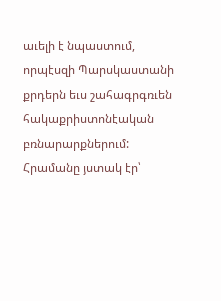աւելի է նպաստում, որպէսզի Պարսկաստանի քրդերն եւս շահագրգռւեն հակաքրիստոնէական բռնարարքներում: Հրամանը յստակ էր՝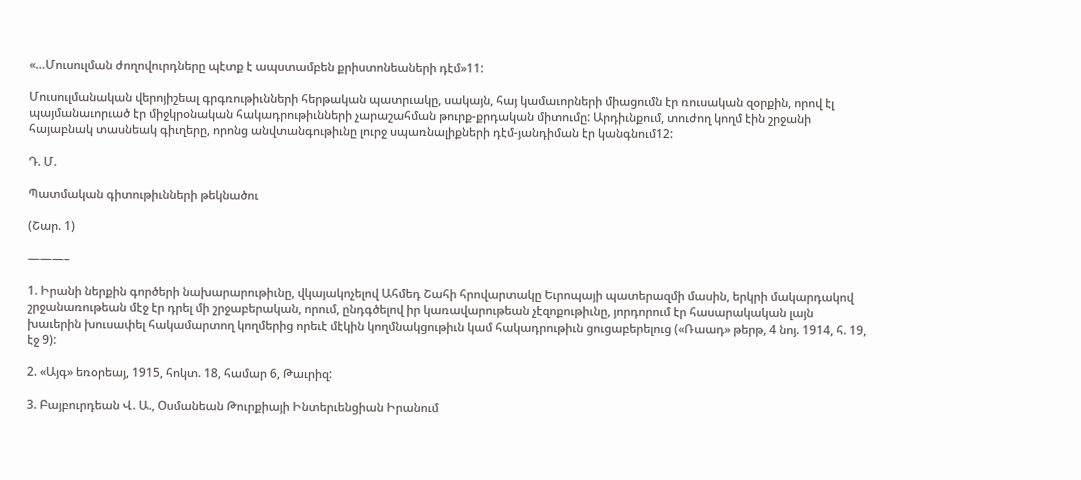«…Մուսուլման ժողովուրդները պէտք է ապստամբեն քրիստոնեաների դէմ»11:

Մուսուլմանական վերոյիշեալ գրգռութիւնների հերթական պատրւակը, սակայն, հայ կամաւորների միացումն էր ռուսական զօրքին, որով էլ պայմանաւորւած էր միջկրօնական հակադրութիւնների չարաշահման թուրք-քրդական միտումը: Արդիւնքում, տուժող կողմ էին շրջանի հայաբնակ տասնեակ գիւղերը, որոնց անվտանգութիւնը լուրջ սպառնալիքների դէմ-յանդիման էր կանգնում12:

Դ. Մ.

Պատմական գիտութիւնների թեկնածու

(Շար. 1)

———–

1. Իրանի ներքին գործերի նախարարութիւնը, վկայակոչելով Ահմեդ Շահի հրովարտակը Եւրոպայի պատերազմի մասին, երկրի մակարդակով շրջանառութեան մէջ էր դրել մի շրջաբերական, որում, ընդգծելով իր կառավարութեան չէզոքութիւնը, յորդորում էր հասարակական լայն խաւերին խուսափել հակամարտող կողմերից որեւէ մէկին կողմնակցութիւն կամ հակադրութիւն ցուցաբերելուց («Ռաադ» թերթ, 4 նոյ. 1914, հ. 19, էջ 9):

2. «Այգ» եռօրեայ, 1915, հոկտ. 18, համար 6, Թաւրիզ:

3. Բայբուրդեան Վ. Ա., Օսմանեան Թուրքիայի Ինտերւենցիան Իրանում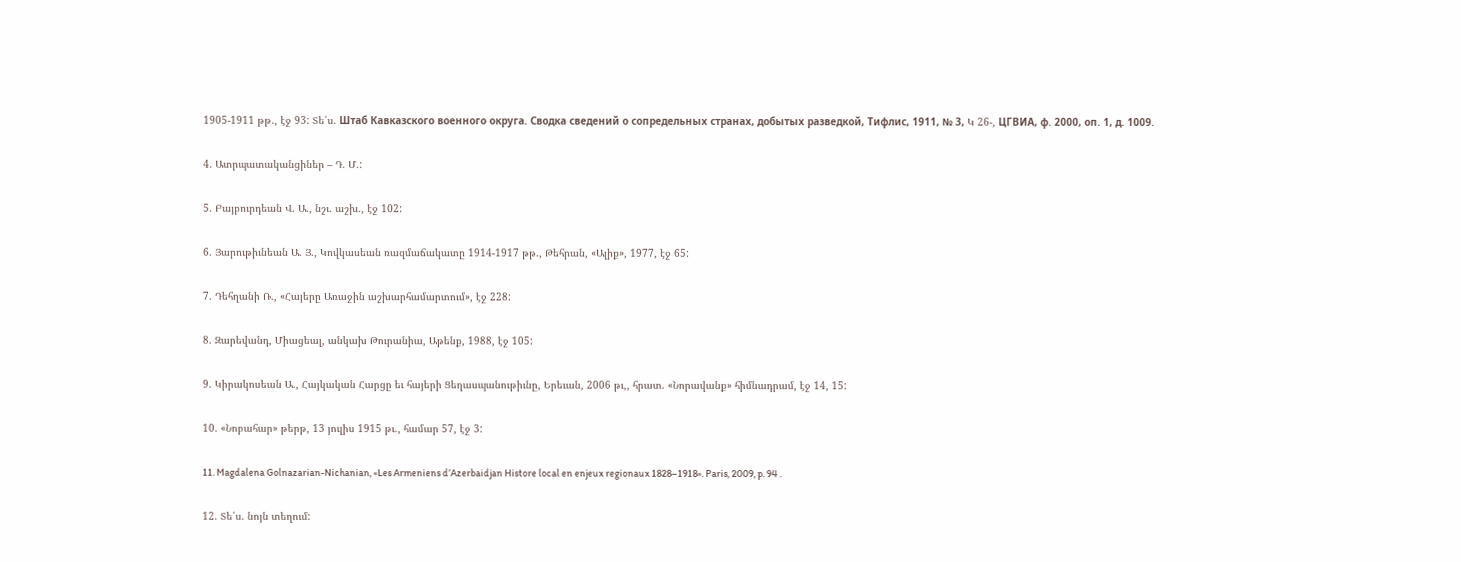1905-1911 թթ., էջ 93: Տե՛ս. Штаб Кавказского военного округа. Сводка сведений о сопредельных странах, добытых разведкой, Тифлис, 1911, № 3, Կ 26-, ЦГВИА, ф. 2000, оп. 1, д. 1009.

4. Ատրպատականցիներ – Դ. Մ.:

5. Բայբուրդեան Վ. Ա., նշւ. աշխ., էջ 102:

6. Յարութիւնեան Ա. Յ., Կովկասեան ռազմաճակատը 1914-1917 թթ., Թեհրան, «Ալիք», 1977, էջ 65:

7. Դեհղանի Ռ., «Հայերը Առաջին աշխարհամարտում», էջ 228:

8. Զարեվանդ, Միացեալ, անկախ Թուրանիա, Աթենք, 1988, էջ 105:

9. Կիրակոսեան Ա., Հայկական Հարցը եւ հայերի Ցեղասպանութիւնը, Երեւան, 2006 թւ,, հրատ. «Նորավանք» հիմնադրամ, էջ 14, 15:

10. «Նոբահար» թերթ, 13 յուլիս 1915 թւ., համար 57, էջ 3:

11. Magdalena Golnazarian-Nichanian, «Les Armeniens d’Azerbaidjan Histore local en enjeux regionaux 1828–1918». Paris, 2009, p. 94 .

12. Տե՛ս. նոյն տեղում: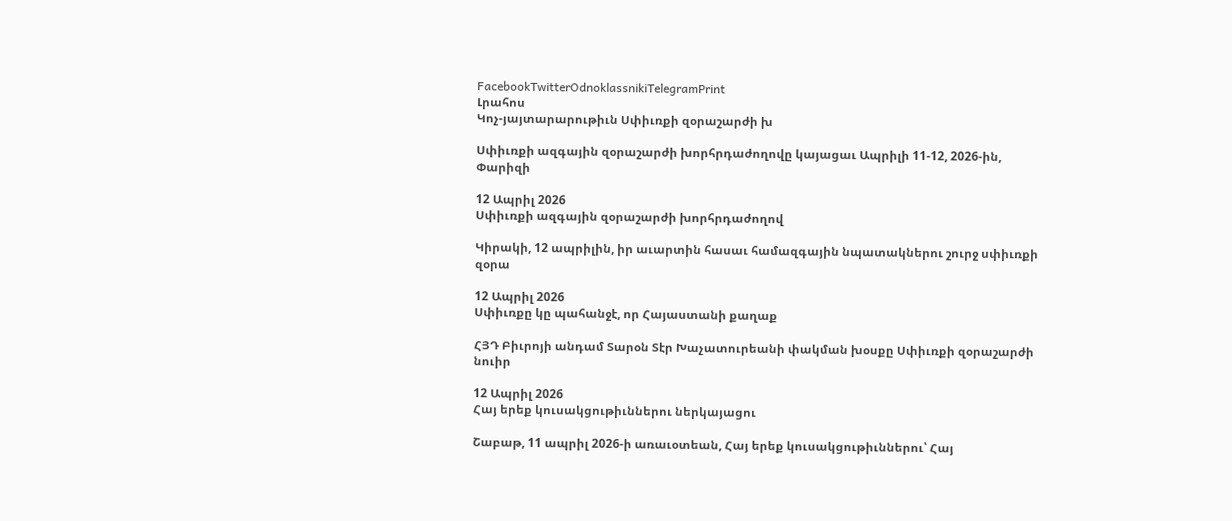FacebookTwitterOdnoklassnikiTelegramPrint
Լրահոս
Կոչ-յայտարարութիւն Սփիւռքի զօրաշարժի խ

Սփիւռքի ազգային զօրաշարժի խորհրդաժողովը կայացաւ Ապրիլի 11-12, 2026-ին, Փարիզի

12 Ապրիլ 2026
Սփիւռքի ազգային զօրաշարժի խորհրդաժողով

Կիրակի, 12 ապրիլին, իր աւարտին հասաւ համազգային նպատակներու շուրջ սփիւռքի զօրա

12 Ապրիլ 2026
Սփիւռքը կը պահանջէ, որ Հայաստանի քաղաք

ՀՅԴ Բիւրոյի անդամ Տարօն Տէր Խաչատուրեանի փակման խօսքը Սփիւռքի զօրաշարժի նուիր

12 Ապրիլ 2026
Հայ երեք կուսակցութիւններու ներկայացու

Շաբաթ, 11 ապրիլ 2026-ի առաւօտեան, Հայ երեք կուսակցութիւններու՝ Հայ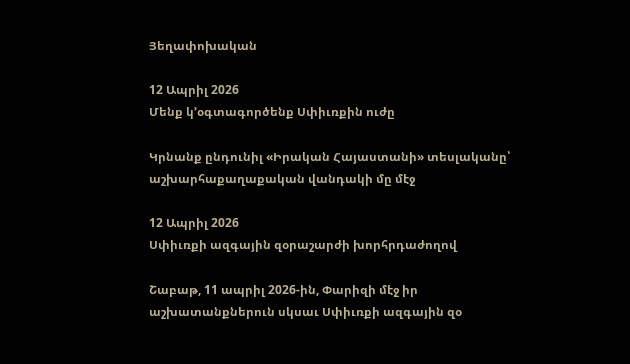Յեղափոխական

12 Ապրիլ 2026
Մենք կ’օգտագործենք Սփիւռքին ուժը

Կրնանք ընդունիլ «Իրական Հայաստանի» տեսլականը՝ աշխարհաքաղաքական վանդակի մը մէջ

12 Ապրիլ 2026
Սփիւռքի ազգային զօրաշարժի խորհրդաժողով

Շաբաթ, 11 ապրիլ 2026-ին, Փարիզի մէջ իր աշխատանքներուն սկսաւ Սփիւռքի ազգային զօ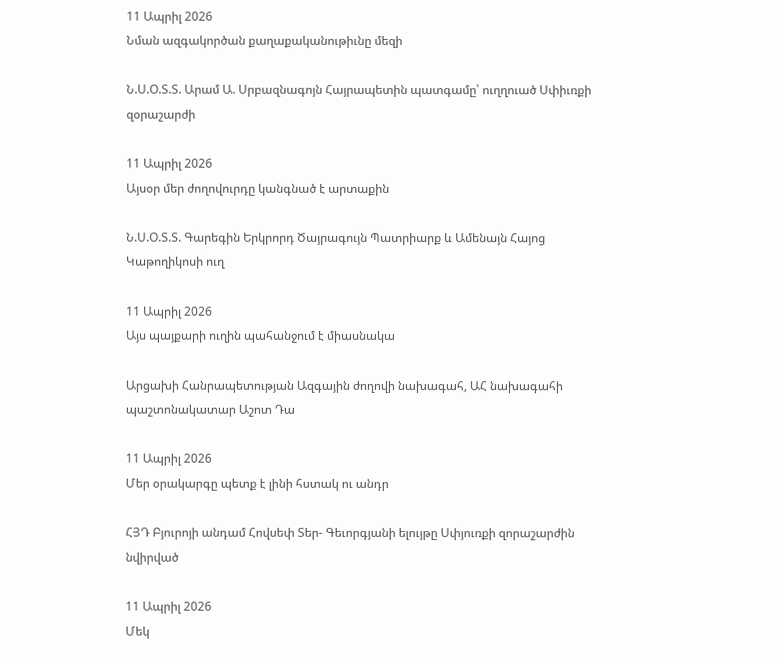11 Ապրիլ 2026
Նման ազգակործան քաղաքականութիւնը մեզի

Ն.Ս.Օ.Տ.Տ. Արամ Ա. Սրբազնագոյն Հայրապետին պատգամը՝ ուղղուած Սփիւռքի զօրաշարժի

11 Ապրիլ 2026
Այսօր մեր ժողովուրդը կանգնած է արտաքին

Ն.Ս.Օ.Տ.Տ. Գարեգին Երկրորդ Ծայրագույն Պատրիարք և Ամենայն Հայոց Կաթողիկոսի ուղ

11 Ապրիլ 2026
Այս պայքարի ուղին պահանջում է միասնակա

Արցախի Հանրապետության Ազգային ժողովի նախագահ, ԱՀ նախագահի պաշտոնակատար Աշոտ Դա

11 Ապրիլ 2026
Մեր օրակարգը պետք է լինի հստակ ու անդր

ՀՅԴ Բյուրոյի անդամ Հովսեփ Տեր- Գեւորգյանի ելույթը Սփյուռքի զորաշարժին նվիրված

11 Ապրիլ 2026
Մեկ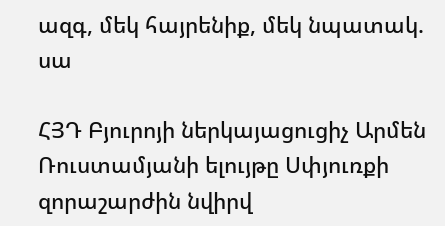ազգ, մեկ հայրենիք, մեկ նպատակ. սա

ՀՅԴ Բյուրոյի ներկայացուցիչ Արմեն Ռուստամյանի ելույթը Սփյուռքի զորաշարժին նվիրվ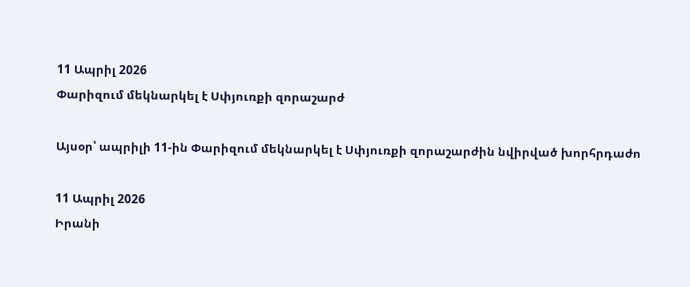11 Ապրիլ 2026
Փարիզում մեկնարկել է Սփյուռքի զորաշարժ

Այսօր՝ ապրիլի 11-ին Փարիզում մեկնարկել է Սփյուռքի զորաշարժին նվիրված խորհրդաժո

11 Ապրիլ 2026
Իրանի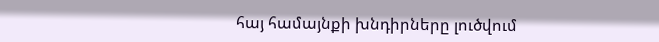հայ համայնքի խնդիրները լուծվում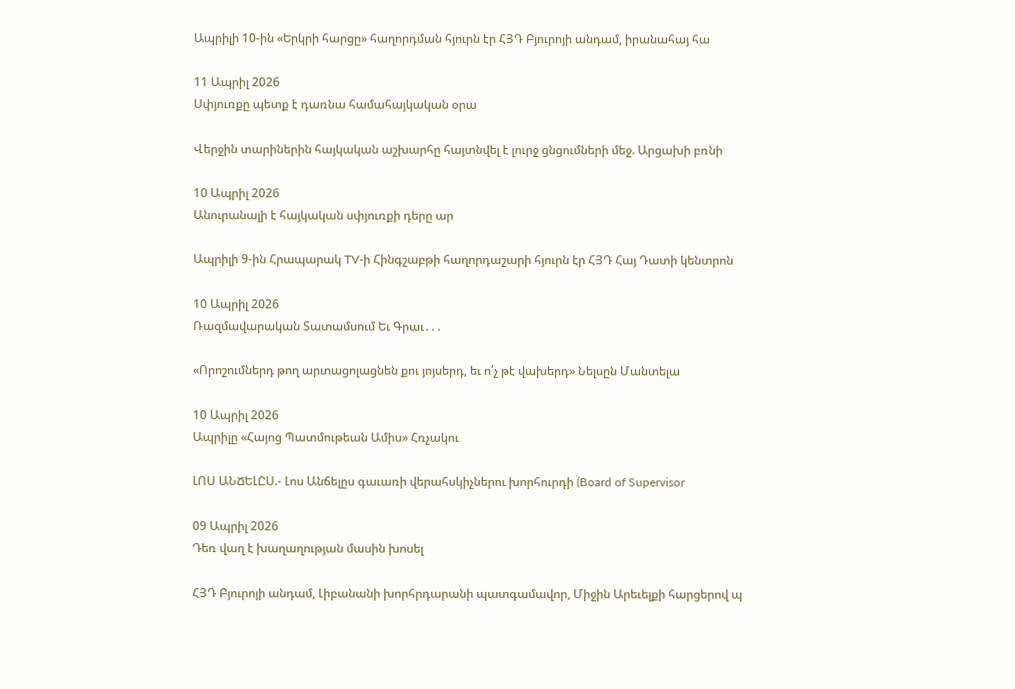Ապրիլի 10-ին «Երկրի հարցը» հաղորդման հյուրն էր ՀՅԴ Բյուրոյի անդամ, իրանահայ հա

11 Ապրիլ 2026
Սփյուռքը պետք է դառնա համահայկական օրա

Վերջին տարիներին հայկական աշխարհը հայտնվել է լուրջ ցնցումների մեջ. Արցախի բռնի

10 Ապրիլ 2026
Անուրանալի է հայկական սփյուռքի դերը ար

Ապրիլի 9-ին Հրապարակ TV-ի Հինգշաբթի հաղորդաշարի հյուրն էր ՀՅԴ Հայ Դատի կենտրոն

10 Ապրիլ 2026
Ռազմավարական Տատամսում Եւ Գրաւ․․․

«Որոշումներդ թող արտացոլացնեն քու յոյսերդ, եւ ո՛չ թէ վախերդ» Նելսըն Մանտելա

10 Ապրիլ 2026
Ապրիլը «Հայոց Պատմութեան Ամիս» Հռչակու

ԼՈՍ ԱՆՃԵԼԸՍ.- Լոս Անճելըս գաւառի վերահսկիչներու խորհուրդի (Board of Supervisor

09 Ապրիլ 2026
Դեռ վաղ է խաղաղության մասին խոսել

ՀՅԴ Բյուրոյի անդամ, Լիբանանի խորհրդարանի պատգամավոր, Միջին Արեւելքի հարցերով պ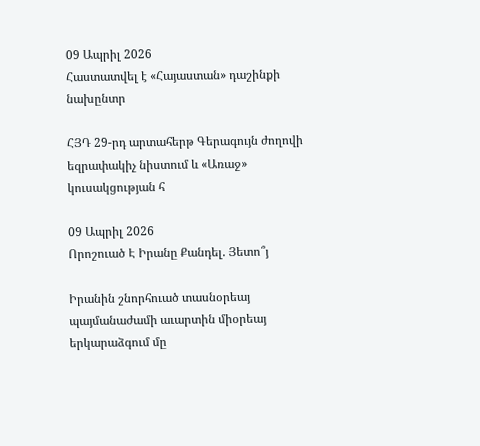09 Ապրիլ 2026
Հաստատվել է «Հայաստան» դաշինքի նախընտր

ՀՅԴ 29-րդ արտահերթ Գերագույն ժողովի եզրափակիչ նիստում և «Առաջ» կուսակցության հ

09 Ապրիլ 2026
Որոշուած Է Իրանը Քանդել. Յետո՞յ

Իրանին շնորհուած տասնօրեայ պայմանաժամի աւարտին միօրեայ երկարաձգում մը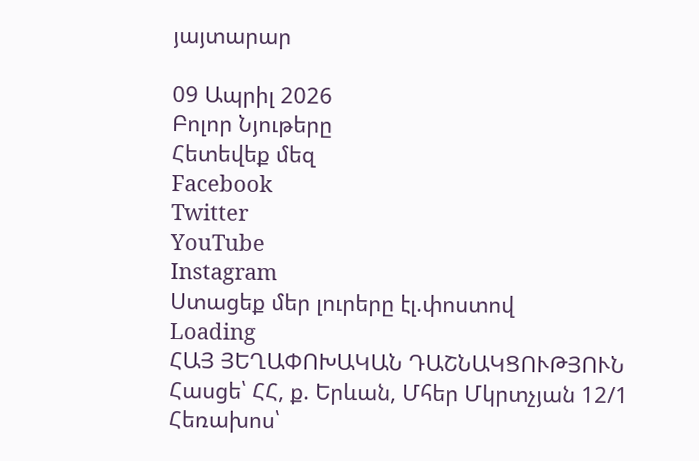յայտարար

09 Ապրիլ 2026
Բոլոր Նյութերը
Հետեվեք մեզ
Facebook
Twitter
YouTube
Instagram
Ստացեք մեր լուրերը էլ.փոստով
Loading
ՀԱՅ ՅԵՂԱՓՈԽԱԿԱՆ ԴԱՇՆԱԿՑՈՒԹՅՈՒՆ Հասցե՝ ՀՀ, ք. Երևան, Մհեր Մկրտչյան 12/1 Հեռախոս՝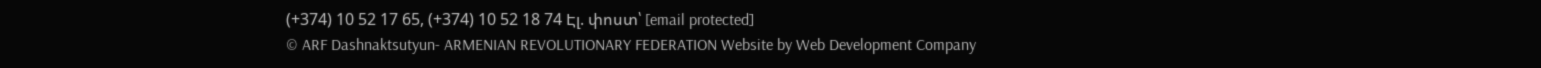(+374) 10 52 17 65, (+374) 10 52 18 74 Էլ. փոստ՝ [email protected]
© ARF Dashnaktsutyun- ARMENIAN REVOLUTIONARY FEDERATION Website by Web Development Company